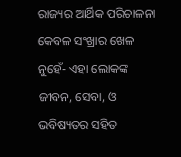ରାଜ୍ୟର ଆର୍ଥିକ ପରିଚାଳନା କେବଳ ସଂଖ୍ରାର ଖେଳ ନୁହେଁ- ଏହା ଲୋକଙ୍କ ଜୀବନ, ସେବା, ଓ ଭବିଷ୍ୟତର ସହିତ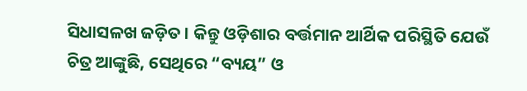ସିଧାସଳଖ ଜଡ଼ିତ। କିନ୍ତୁ ଓଡ଼ିଶାର ବର୍ତ୍ତମାନ ଆର୍ଥିକ ପରିସ୍ଥିତି ଯେଉଁ ଚିତ୍ର ଆଙ୍କୁଛି, ସେଥିରେ “ବ୍ୟୟ” ଓ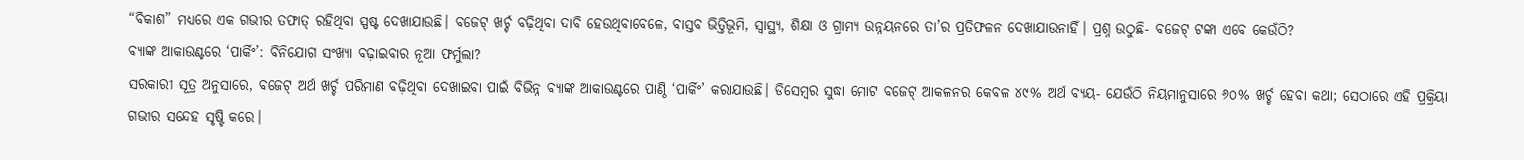“ବିକାଶ” ମଧ୍ୟରେ ଏକ ଗଭୀର ତଫାତ୍ ରହିଥିବା ସ୍ପଷ୍ଟ ଦେଖାଯାଉଛି। ବଜେଟ୍ ଖର୍ଚ୍ଚ ବଢ଼ିଥିବା ଦାବି ହେଉଥିବାବେଳେ, ବାସ୍ତବ ଭିତ୍ତିଭୂମି, ସ୍ୱାସ୍ଥ୍ୟ, ଶିକ୍ଷା ଓ ଗ୍ରାମ୍ୟ ଉନ୍ନୟନରେ ତା’ର ପ୍ରତିଫଳନ ଦେଖାଯାଉନାହିଁ। ପ୍ରଶ୍ନ ଉଠୁଛି- ବଜେଟ୍ ଟଙ୍କା ଏବେ କେଉଁଠି?
ବ୍ୟାଙ୍କ ଆକାଉଣ୍ଟରେ ‘ପାର୍କିଂ’: ବିନିଯୋଗ ସଂଖ୍ୟା ବଢ଼ାଇବାର ନୂଆ ଫର୍ମୁଲା?
ସରକାରୀ ସୂତ୍ର ଅନୁସାରେ, ବଜେଟ୍ ଅର୍ଥ ଖର୍ଚ୍ଚ ପରିମାଣ ବଢ଼ିଥିବା ଦେଖାଇବା ପାଇଁ ବିଭିନ୍ନ ବ୍ୟାଙ୍କ ଆକାଉଣ୍ଟରେ ପାଣ୍ଠି ‘ପାର୍କିଂ’ କରାଯାଉଛି। ଡିସେମ୍ବର ସୁଦ୍ଧା ମୋଟ ବଜେଟ୍ ଆକଳନର କେବଳ ୪୯% ଅର୍ଥ ବ୍ୟୟ- ଯେଉଁଠି ନିୟମାନୁସାରେ ୬୦% ଖର୍ଚ୍ଚ ହେବା କଥା; ସେଠାରେ ଏହି ପ୍ରକ୍ରିୟା ଗଭୀର ସନ୍ଦେହ ସୃଷ୍ଟି କରେ।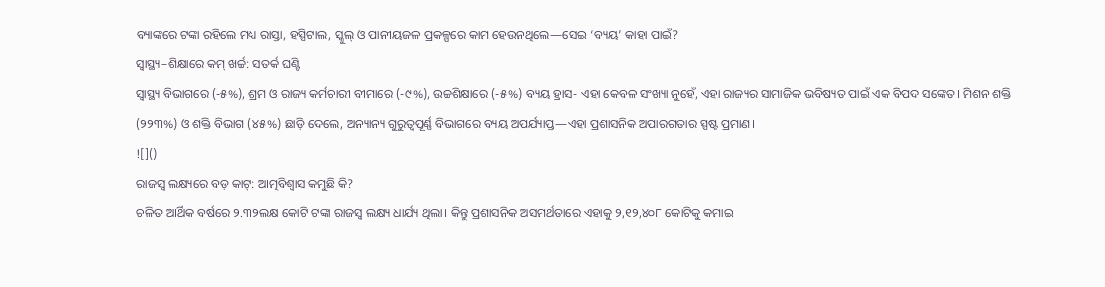ବ୍ୟାଙ୍କରେ ଟଙ୍କା ରହିଲେ ମଧ୍ୟ ରାସ୍ତା, ହସ୍ପିଟାଲ, ସ୍କୁଲ୍ ଓ ପାନୀୟଜଳ ପ୍ରକଳ୍ପରେ କାମ ହେଉନଥିଲେ—ସେଇ ‘ବ୍ୟୟ’ କାହା ପାଇଁ?
ସ୍ୱାସ୍ଥ୍ୟ–ଶିକ୍ଷାରେ କମ୍ ଖର୍ଚ୍ଚ: ସତର୍କ ଘଣ୍ଟି
ସ୍ୱାସ୍ଥ୍ୟ ବିଭାଗରେ (-୫%), ଶ୍ରମ ଓ ରାଜ୍ୟ କର୍ମଚାରୀ ବୀମାରେ (-୯%), ଉଚ୍ଚଶିକ୍ଷାରେ (-୫%) ବ୍ୟୟ ହ୍ରାସ- ଏହା କେବଳ ସଂଖ୍ୟା ନୁହେଁ, ଏହା ରାଜ୍ୟର ସାମାଜିକ ଭବିଷ୍ୟତ ପାଇଁ ଏକ ବିପଦ ସଙ୍କେତ। ମିଶନ ଶକ୍ତି (୨୨୩%) ଓ ଶକ୍ତି ବିଭାଗ (୪୫%) ଛାଡ଼ି ଦେଲେ, ଅନ୍ୟାନ୍ୟ ଗୁରୁତ୍ୱପୂର୍ଣ୍ଣ ବିଭାଗରେ ବ୍ୟୟ ଅପର୍ଯ୍ୟାପ୍ତ—ଏହା ପ୍ରଶାସନିକ ଅପାରଗତାର ସ୍ପଷ୍ଟ ପ୍ରମାଣ।
![]()
ରାଜସ୍ୱ ଲକ୍ଷ୍ୟରେ ବଡ଼ କାଟ୍: ଆତ୍ମବିଶ୍ୱାସ କମୁଛି କି?
ଚଳିତ ଆର୍ଥିକ ବର୍ଷରେ ୨.୩୨ଲକ୍ଷ କୋଟି ଟଙ୍କା ରାଜସ୍ୱ ଲକ୍ଷ୍ୟ ଧାର୍ଯ୍ୟ ଥିଲା। କିନ୍ତୁ ପ୍ରଶାସନିକ ଅସମର୍ଥତାରେ ଏହାକୁ ୨,୧୨,୪୦୮ କୋଟିକୁ କମାଇ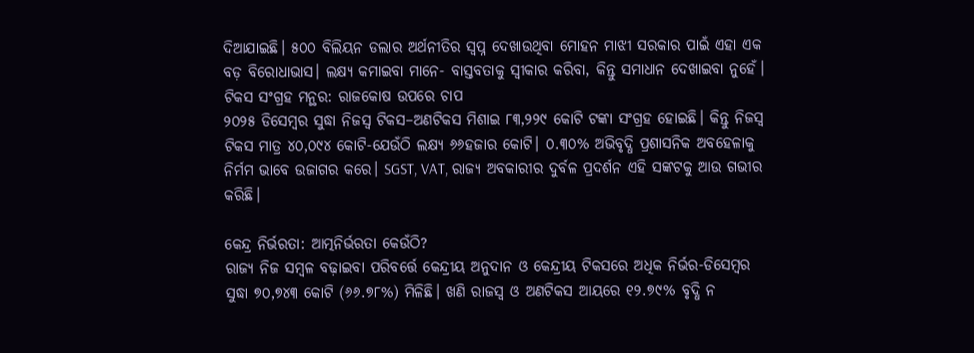ଦିଆଯାଇଛି। ୫୦୦ ବିଲିୟନ ଡଲାର ଅର୍ଥନୀତିର ସ୍ୱପ୍ନ ଦେଖାଉଥିବା ମୋହନ ମାଝୀ ସରକାର ପାଇଁ ଏହା ଏକ ବଡ଼ ବିରୋଧାଭାସ। ଲକ୍ଷ୍ୟ କମାଇବା ମାନେ- ବାସ୍ତବତାକୁ ସ୍ୱୀକାର କରିବା, କିନ୍ତୁ ସମାଧାନ ଦେଖାଇବା ନୁହେଁ।
ଟିକସ ସଂଗ୍ରହ ମନ୍ଥର: ରାଜକୋଷ ଉପରେ ଚାପ
୨୦୨୫ ଡିସେମ୍ବର ସୁଦ୍ଧା ନିଜସ୍ୱ ଟିକସ–ଅଣଟିକସ ମିଶାଇ ୮୩,୨୨୯ କୋଟି ଟଙ୍କା ସଂଗ୍ରହ ହୋଇଛି। କିନ୍ତୁ ନିଜସ୍ୱ ଟିକସ ମାତ୍ର ୪୦,୦୯୪ କୋଟି-ଯେଉଁଠି ଲକ୍ଷ୍ୟ ୬୬ହଜାର କୋଟି। ୦.୩୦% ଅଭିବୃଦ୍ଧି ପ୍ରଶାସନିକ ଅବହେଳାକୁ ନିର୍ମମ ଭାବେ ଉଜାଗର କରେ। SGST, VAT, ରାଜ୍ୟ ଅବକାରୀର ଦୁର୍ବଳ ପ୍ରଦର୍ଶନ ଏହି ସଙ୍କଟକୁ ଆଉ ଗଭୀର କରିଛି।

କେନ୍ଦ୍ର ନିର୍ଭରତା: ଆତ୍ମନିର୍ଭରତା କେଉଁଠି?
ରାଜ୍ୟ ନିଜ ସମ୍ବଳ ବଢ଼ାଇବା ପରିବର୍ତ୍ତେ କେନ୍ଦ୍ରୀୟ ଅନୁଦାନ ଓ କେନ୍ଦ୍ରୀୟ ଟିକସରେ ଅଧିକ ନିର୍ଭର-ଡିସେମ୍ବର ସୁଦ୍ଧା ୭୦,୭୪୩ କୋଟି (୬୬.୭୮%) ମିଳିଛି। ଖଣି ରାଜସ୍ୱ ଓ ଅଣଟିକସ ଆୟରେ ୧୨.୭୯% ବୃଦ୍ଧି ନ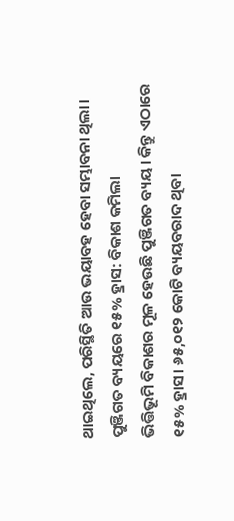ଥାଇଥିଲେ, ପରିସ୍ଥିତି ଆଉ ଭୟାବହ ହେବା ସମ୍ଭାବନା ଥିଲା।
ପୁଞ୍ଜିଗତ ବ୍ୟୟରେ ୧୫% ହ୍ରାସ: ବିକାଶ କମିଲା
ଭିତ୍ତିଭୂମି ବିକାଶର ମୂଳ ହେଉଛି ପୁଞ୍ଜିଗତ ବ୍ୟୟ। କିନ୍ତୁ ଏଠାରେ ୧୫% ହ୍ରାସ। ୬୫,୦୧୨ କୋଟି ବ୍ୟୟବରାଦ ଥିବା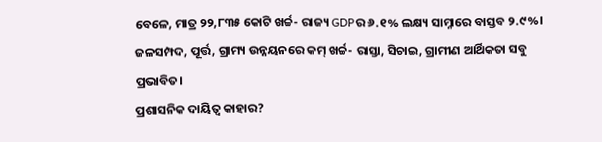ବେଳେ, ମାତ୍ର ୨୨,୮୩୫ କୋଟି ଖର୍ଚ୍ଚ- ରାଜ୍ୟ GDPର ୬.୧% ଲକ୍ଷ୍ୟ ସାମ୍ନାରେ ବାସ୍ତବ ୨.୯%। ଜଳସମ୍ପଦ, ପୂର୍ତ୍ତ, ଗ୍ରାମ୍ୟ ଉନ୍ନୟନରେ କମ୍ ଖର୍ଚ୍ଚ- ରାସ୍ତା, ସିଚାଇ, ଗ୍ରାମୀଣ ଆର୍ଥିକତା ସବୁ ପ୍ରଭାବିତ।
ପ୍ରଶାସନିକ ଦାୟିତ୍ୱ କାହାର?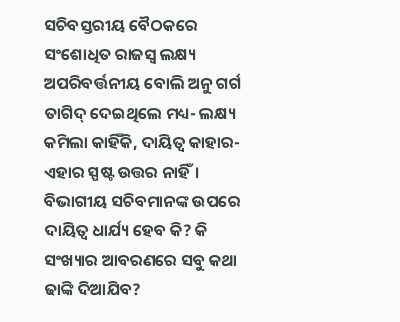ସଚିବସ୍ତରୀୟ ବୈଠକରେ ସଂଶୋଧିତ ରାଜସ୍ୱ ଲକ୍ଷ୍ୟ ଅପରିବର୍ତ୍ତନୀୟ ବୋଲି ଅନୁ ଗର୍ଗ ତାଗିଦ୍ ଦେଇଥିଲେ ମଧ୍ୟ- ଲକ୍ଷ୍ୟ କମିଲା କାହିଁକି, ଦାୟିତ୍ୱ କାହାର-ଏହାର ସ୍ପଷ୍ଟ ଉତ୍ତର ନାହିଁ। ବିଭାଗୀୟ ସଚିବମାନଙ୍କ ଉପରେ ଦାୟିତ୍ୱ ଧାର୍ଯ୍ୟ ହେବ କି? କି ସଂଖ୍ୟାର ଆବରଣରେ ସବୁ କଥା ଢାଙ୍କି ଦିଆଯିବ?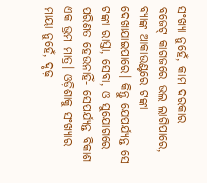ସଂଖ୍ୟା ନୁହେଁ, କାମ ଦରକାର
ବଜେଟ୍ କାଗଜରେ ଭଲ ଲାଗିପାରେ, ବ୍ୟାଙ୍କ ଆକାଉଣ୍ଟରେ ଟଙ୍କା ଦେଖାଯାଇପାରେ। କିନ୍ତୁ ଯେପର୍ଯ୍ୟନ୍ତ ସେ ଟଙ୍କା ରାସ୍ତା, ସେବା, ଓ ସୁଯୋଗରେ ପରିଣତ ହେଉନାହିଁ- ସେପର୍ଯ୍ୟନ୍ତ ବିକାଶ ଏକ ଭ୍ରମ ମାତ୍ର। ଓଡ଼ିଶାକୁ ସଂଖ୍ୟାର ମାୟା ନୁହେଁ, ଦୃଢ଼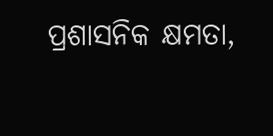ପ୍ରଶାସନିକ କ୍ଷମତା,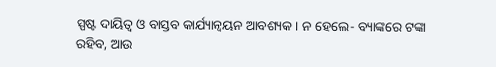ସ୍ପଷ୍ଟ ଦାୟିତ୍ୱ ଓ ବାସ୍ତବ କାର୍ଯ୍ୟାନ୍ୱୟନ ଆବଶ୍ୟକ। ନ ହେଲେ- ବ୍ୟାଙ୍କରେ ଟଙ୍କା ରହିବ, ଆଉ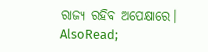ରାଜ୍ୟ ରହିବ ଅପେକ୍ଷାରେ।
AlsoRead;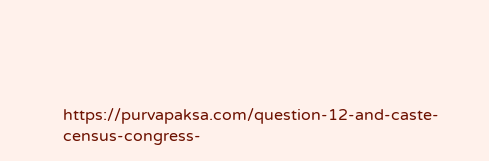https://purvapaksa.com/question-12-and-caste-census-congress-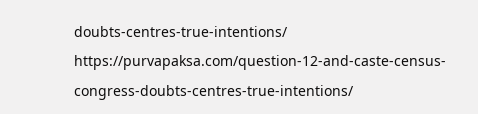doubts-centres-true-intentions/
https://purvapaksa.com/question-12-and-caste-census-congress-doubts-centres-true-intentions/